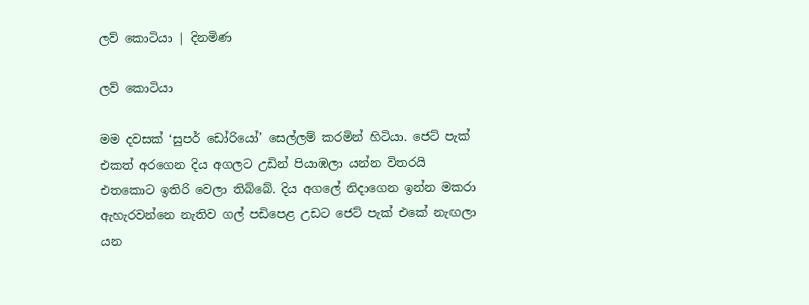ලව් කොටියා | දිනමිණ

ලව් කොටියා

මම දවසක් ‘සුපර් ඩෝරියෝ’ සෙල්ලම් කරමින් හිටියා. ජෙට් පැක් එකත් අරගෙන දිය අගලට උඩින් පියාඹලා යන්න විතරයි එතකොට ඉතිරි වෙලා තිබ්බේ. දිය අගලේ නිදාගෙන ඉන්න මකරා ඇහැරවන්නෙ නැතිව ගල් පඩිපෙළ උඩට ජෙට් පැක් එකේ නැඟලා යන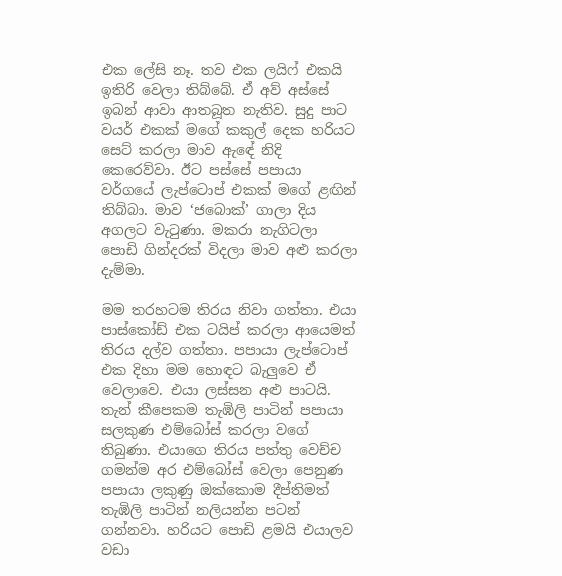එක ලේසි නෑ. තව එක ලයිෆ් එකයි ඉතිරි වෙලා තිබ්බේ. ඒ අව් අස්සේ ඉබන් ආවා ආතබූත නැතිව. සුදු පාට වයර් එකක් මගේ කකුල් දෙක හරියට සෙට් කරලා මාව ඇඳේ නිදි කෙරෙව්වා. ඊට පස්සේ පපායා වර්ගයේ ලැප්ටොප් එකක් මගේ ළඟින් තිබ්බා. මාව ‘ජබොක්’ ගාලා දිය අගලට වැටුණා. මකරා නැගිටලා පොඩි ගින්දරක් විදලා මාව අළු කරලා දැම්මා.

මම තරහටම තිරය නිවා ගත්තා. එයා පාස්කෝඩ් එක ටයිප් කරලා ආයෙමත් තිරය දල්ව ගත්තා. පපායා ලැප්ටොප් එක දිහා මම හොඳට බැලුවෙ ඒ වෙලාවෙ. එයා ලස්සන අළු පාටයි. තැන් කීපෙකම තැඹිලි පාටින් පපායා සලකුණ එම්බෝස් කරලා වගේ තිබුණා. එයාගෙ තිරය පත්තු වෙච්ච ගමන්ම අර එම්බෝස් වෙලා පෙනුණ පපායා ලකුණු ඔක්කොම දීප්තිමත් තැඹිලි පාටින් නලියන්න පටන් ගන්නවා. හරියට පොඩි ළමයි එයාලව වඩා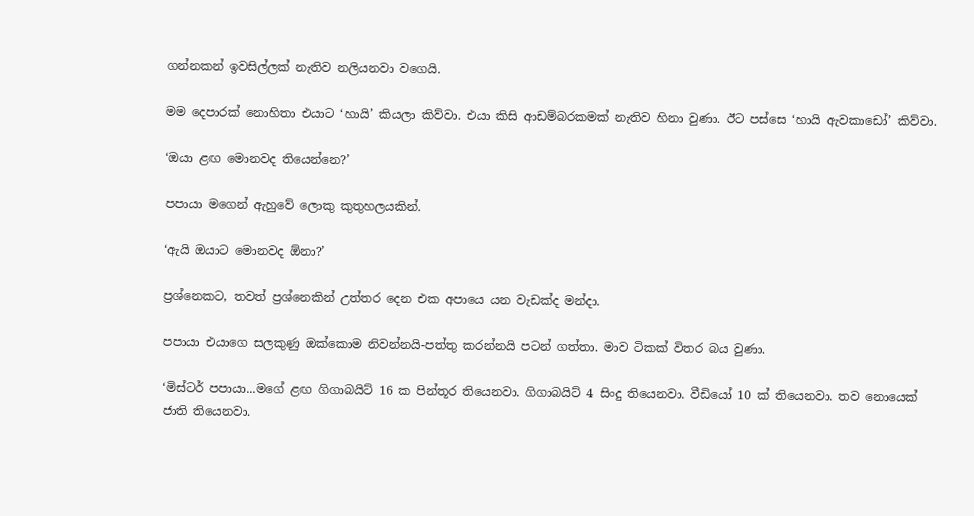ගන්නකන් ඉවසිල්ලක් නැතිව නලියනවා වගෙයි.

මම දෙපාරක් නොහිතා එයාට ‘හායි’ කියලා කිව්වා. එයා කිසි ආඩම්බරකමක් නැතිව හිනා වුණා. ඊට පස්සෙ ‘හායි ඇවකාඩෝ’ කිව්වා.

‘ඔයා ළඟ මොනවද තියෙන්නෙ?’

පපායා මගෙන් ඇහුවේ ලොකු කුතුහලයකින්.

‘ඇයි ඔයාට මොනවද ඕනා?’

ප්‍රශ්නෙකට, තවත් ප්‍රශ්නෙකින් උත්තර දෙන එක අපායෙ යන වැඩක්ද මන්දා.

පපායා එයාගෙ සලකුණු ඔක්කොම නිවන්නයි-පත්තු කරන්නයි පටන් ගත්තා. මාව ටිකක් විතර බය වුණා.

‘මිස්ටර් පපායා...මගේ ළඟ ගිගාබයිට් 16 ක පින්තූර තියෙනවා. ගිගාබයිට් 4 සිංදු තියෙනවා. වීඩියෝ 10 ක් තියෙනවා. තව නොයෙක් ජාති තියෙනවා.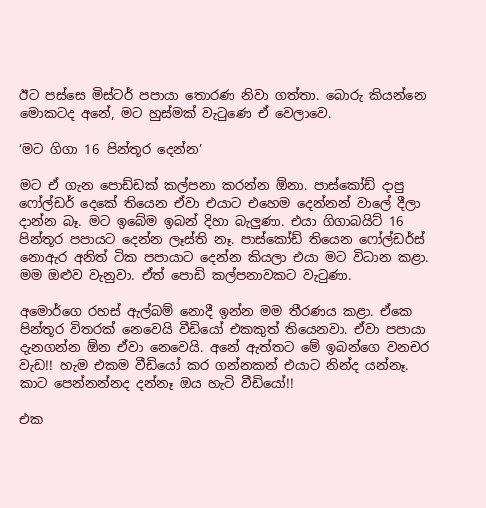ඊට පස්සෙ මිස්ටර් පපායා තොරණ නිවා ගත්තා. බොරු කියන්නෙ මොකටද අනේ, මට හුස්මක් වැටුණෙ ඒ වෙලාවෙ.

‘මට ගිගා 16 පින්තූර දෙන්න’

මට ඒ ගැන පොඩ්ඩක් කල්පනා කරන්න ඕනා. පාස්කෝඩ් දාපු ෆෝල්ඩර් දෙකේ තියෙන ඒවා එයාට එහෙම දෙන්නන් වාලේ දීලා දාන්න බෑ. මට ඉබේම ඉබන් දිහා බැලුණා. එයා ගිගාබයිට් 16 පින්තූර පපායට දෙන්න ලෑස්ති නෑ. පාස්කෝඩ් තියෙන ෆෝල්ඩර්ස් නොඇර අනිත් ටික පපායාට දෙන්න කියලා එයා මට විධාන කළා. මම ඔළුව වැනුවා. ඒත් පොඩි කල්පනාවකට වැටුණා.

අමොර්ගෙ රහස් ඇල්බම් නොදී ඉන්න මම තීරණය කළා. ඒකෙ පින්තූර විතරක් නෙවෙයි වීඩියෝ එකකුත් තියෙනවා. ඒවා පපායා දැනගන්න ඕන ඒවා නෙවෙයි. අනේ ඇත්තට මේ ඉබන්ගෙ වනචර වැඩ!! හැම එකම වීඩියෝ කර ගන්නකන් එයාට නින්ද යන්නෑ. කාට පෙන්නන්නද දන්නෑ ඔය හැටි වීඩියෝ!!

එක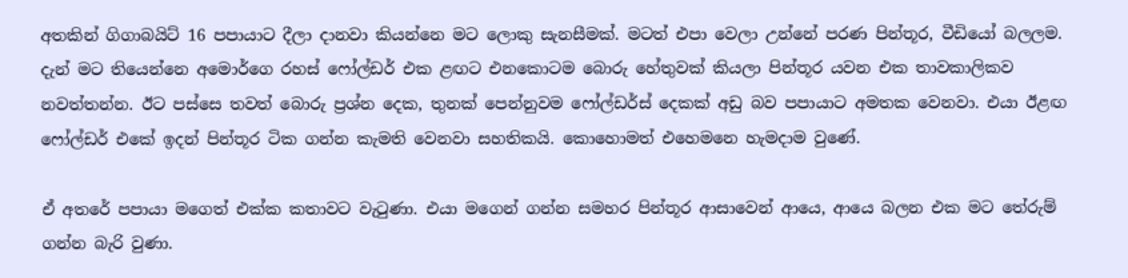අතකින් ගිගාබයිට් 16 පපායාට දීලා දානවා කියන්නෙ මට ලොකු සැනසීමක්. මටත් එපා වෙලා උන්නේ පරණ පින්තූර, වීඩියෝ බලලම. දැන් මට තියෙන්නෙ අමොර්ගෙ රහස් ෆෝල්ඩර් එක ළඟට එනකොටම බොරු හේතුවක් කියලා පින්තූර යවන එක තාවකාලිකව නවත්තන්න. ඊට පස්සෙ තවත් බොරු ප්‍රශ්න දෙක, තුනක් පෙන්නුවම ෆෝල්ඩර්ස් දෙකක් අඩු බව පපායාට අමතක වෙනවා. එයා ඊළඟ ෆෝල්ඩර් එකේ ඉදන් පින්තූර ටික ගන්න කැමති වෙනවා සහතිකයි. කොහොමත් එහෙමනෙ හැමදාම වුණේ.

ඒ අතරේ පපායා මගෙත් එක්ක කතාවට වැටුණා. එයා මගෙන් ගන්න සමහර පින්තූර ආසාවෙන් ආයෙ, ආයෙ බලන එක මට තේරුම් ගන්න බැරි වුණා.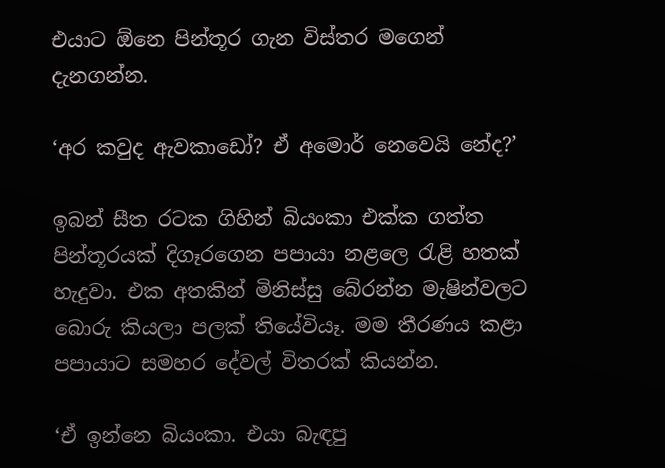එයාට ඕනෙ පින්තූර ගැන විස්තර මගෙන් දැනගන්න.

‘අර කවුද ඇවකාඩෝ? ඒ අමොර් නෙවෙයි නේද?’

ඉබන් සීත රටක ගිහින් බියංකා එක්ක ගත්ත පින්තූරයක් දිගෑරගෙන පපායා නළලෙ රැළි හතක් හැදුවා. එක අතකින් මිනිස්සු බේරන්න මැෂින්වලට බොරු කියලා පලක් තියේවියෑ. මම තීරණය කළා පපායාට සමහර දේවල් විතරක් කියන්න.

‘ඒ ඉන්නෙ බියංකා. එයා බැඳපු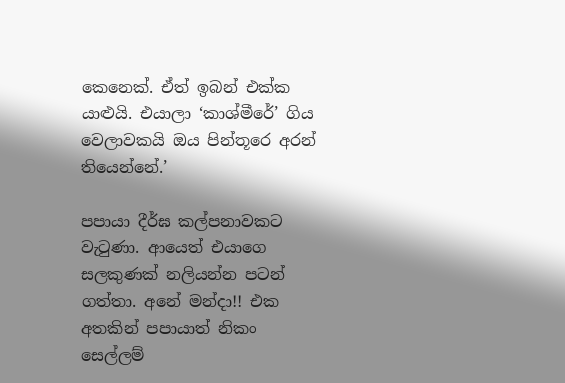කෙනෙක්. ඒත් ඉබන් එක්ක යාළුයි. එයාලා ‘කාශ්මීරේ’ ගිය වෙලාවකයි ඔය පින්තූරෙ අරන් තියෙන්නේ.’

පපායා දීර්ඝ කල්පනාවකට වැටුණා. ආයෙත් එයාගෙ සලකුණක් නලියන්න පටන් ගත්තා. අනේ මන්දා!! එක අතකින් පපායාත් නිකං සෙල්ලම්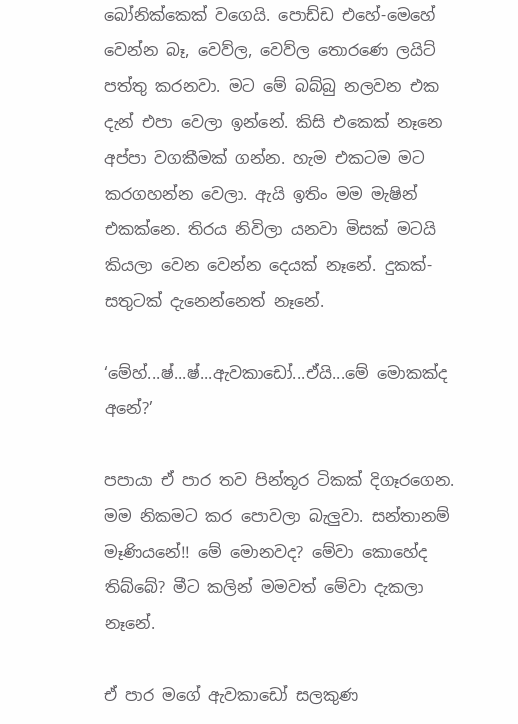බෝනික්කෙක් වගෙයි. පොඩ්ඩ එහේ-මෙහේ වෙන්න බෑ, වෙව්ල, වෙව්ල තොරණෙ ලයිට් පත්තු කරනවා. මට මේ බබ්බු නලවන එක දැන් එපා වෙලා ඉන්නේ. කිසි එකෙක් නෑනෙ අප්පා වගකීමක් ගන්න. හැම එකටම මට කරගහන්න වෙලා. ඇයි ඉතිං මම මැෂින් එකක්නෙ. තිරය නිවිලා යනවා මිසක් මටයි කියලා වෙන වෙන්න දෙයක් නෑනේ. දුකක්-සතුටක් දැනෙන්නෙත් නෑනේ.

‘මේහ්...ෂ්...ෂ්...ඇවකාඩෝ...ඒයි...මේ මොකක්ද අනේ?’

පපායා ඒ පාර තව පින්තූර ටිකක් දිගෑරගෙන. මම නිකමට කර පොවලා බැලුවා. සන්තානම් මෑණියනේ!! මේ මොනවද? මේවා කොහේද තිබ්බේ? මීට කලින් මමවත් මේවා දැකලා නෑනේ.

ඒ පාර මගේ ඇවකාඩෝ සලකුණ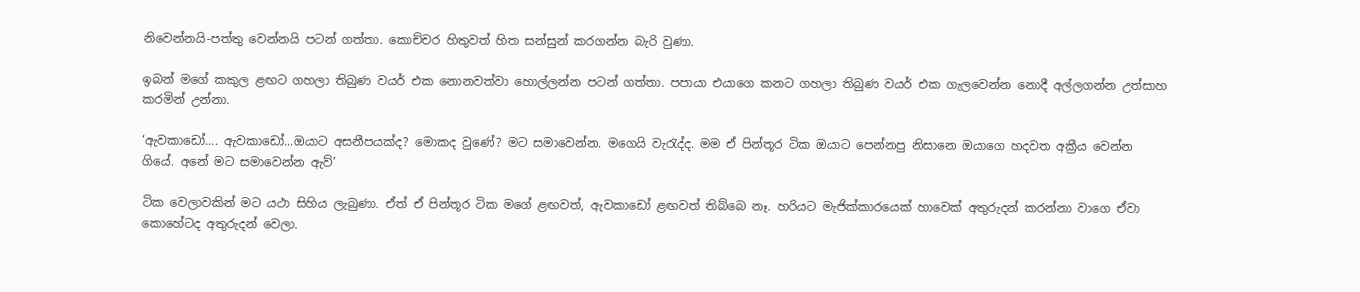නිවෙන්නයි-පත්තු වෙන්නයි පටන් ගත්තා. කොච්චර හිතුවත් හිත සන්සුන් කරගන්න බැරි වුණා.

ඉබන් මගේ කකුල ළඟට ගහලා තිබුණ වයර් එක නොනවත්වා හොල්ලන්න පටන් ගත්තා. පපායා එයාගෙ කනට ගහලා තිබුණ වයර් එක ගැලවෙන්න නොදී අල්ලගන්න උත්සාහ කරමින් උන්නා.

‘ඇවකාඩෝ.... ඇවකාඩෝ...ඔයාට අසනීපයක්ද? මොකද වුණේ? මට සමාවෙන්න. මගෙයි වැරැද්ද. මම ඒ පින්තූර ටික ඔයාට පෙන්නපු නිසානෙ ඔයාගෙ හදවත අක්‍රීය වෙන්න ගියේ. අනේ මට සමාවෙන්න ඇව්’

ටික වෙලාවකින් මට යථා සිහිය ලැබුණා. ඒත් ඒ පින්තූර ටික මගේ ළඟවත්, ඇවකාඩෝ ළඟවත් තිබ්බෙ නෑ. හරියට මැජික්කාරයෙක් හාවෙක් අතුරුදන් කරන්නා වාගෙ ඒවා කොහේටද අතුරුදන් වෙලා.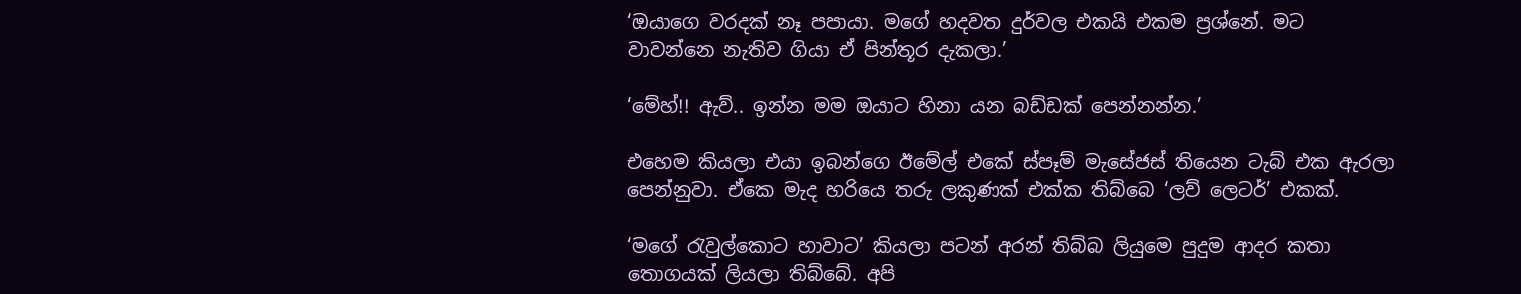‘ඔයාගෙ වරදක් නෑ පපායා. මගේ හදවත දුර්වල එකයි එකම ප්‍රශ්නේ. මට වාවන්නෙ නැතිව ගියා ඒ පින්තූර දැකලා.’

‘මේහ්!! ඇව්.. ඉන්න මම ඔයාට හිනා යන බඩ්ඩක් පෙන්නන්න.’

එහෙම කියලා එයා ඉබන්ගෙ ඊමේල් එකේ ස්පෑම් මැසේජස් තියෙන ටැබ් එක ඇරලා පෙන්නුවා. ඒකෙ මැද හරියෙ තරු ලකුණක් එක්ක තිබ්බෙ ‘ලව් ලෙටර්’ එකක්.

‘මගේ රැවුල්කොට හාවාට’ කියලා පටන් අරන් තිබ්බ ලියුමෙ පුදුම ආදර කතා තොගයක් ලියලා තිබ්බේ. අපි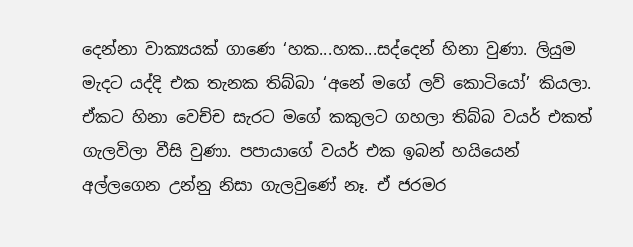දෙන්නා වාක්‍යයක් ගාණෙ ‘හක...හක...සද්දෙන් හිනා වුණා. ලියුම මැදට යද්දි එක තැනක තිබ්බා ‘අනේ මගේ ලව් කොටියෝ’ කියලා. ඒකට හිනා වෙච්ච සැරට මගේ කකුලට ගහලා තිබ්බ වයර් එකත් ගැලවිලා වීසි වුණා. පපායාගේ වයර් එක ඉබන් හයියෙන් අල්ලගෙන උන්නු නිසා ගැලවුණේ නෑ. ඒ ජරමර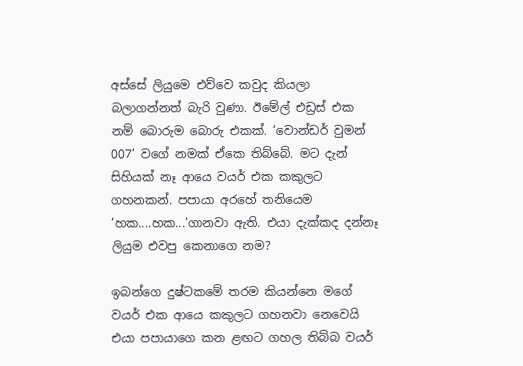අස්සේ ලියුමෙ එව්වෙ කවුද කියලා බලාගන්නත් බැරි වුණා. ඊමේල් එඩ්‍රස් එක නම් බොරුම බොරු එකක්. ‘වොන්ඩර් වුමන් 007’ වගේ නමක් ඒකෙ තිබ්බේ. මට දැන් සිහියක් නෑ ආයෙ වයර් එක කකුලට ගහනකන්. පපායා අරහේ තනියෙම ‘හක....හක...’ගානවා ඇති. එයා දැක්කද දන්නෑ ලියුම එවපු කෙනාගෙ නම?

ඉබන්ගෙ දුෂ්ටකමේ තරම කියන්නෙ මගේ වයර් එක ආයෙ කකුලට ගහනවා නෙවෙයි එයා පපායාගෙ කන ළඟට ගහල තිබ්බ වයර්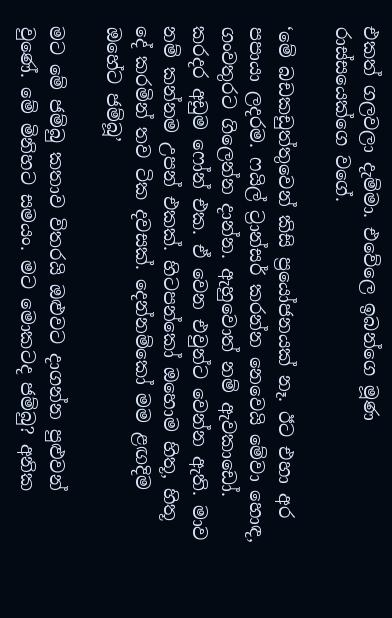එකත් ගලවලා දැම්මා. එවේලෙ ඉබන්ගෙ මූණ රාස්සයෙක්ගෙ වගේ.

‘මේ බඩකඩුත්තුවෙන් කිසි ප්‍රයෝජනයක් නෑ. ඊට එහා අර පපායා ලදරම. ෆයිල් ට්‍රාන්සර් කරන්න නෙවෙයි මේවා හොඳ, ගංවතුරට ගිලෙන්න දාන්න. ඇහුවොත් නම් ඇවකාඩෝ. කරදර අඩුම ෆෝන් එක. ඒ වෙන එවුන්ට වෙන්න ඇති. මාව නම් කන්නම උපන් එකක්. හිටපන්කෝ ඔහොම හිතූ, හිතූ දේ කරමින් තව ටික දවසක්. දෙන්නම්කෝ මම ළඟදිම ඔහේට ජම්බූ’

මට මේ ජම්බු කතාව විතරයි ඔළුවට දාගන්න පුළුවන් වුණේ. මේ මිනිහට සමයං. මට මොකටද ජම්බු? අනික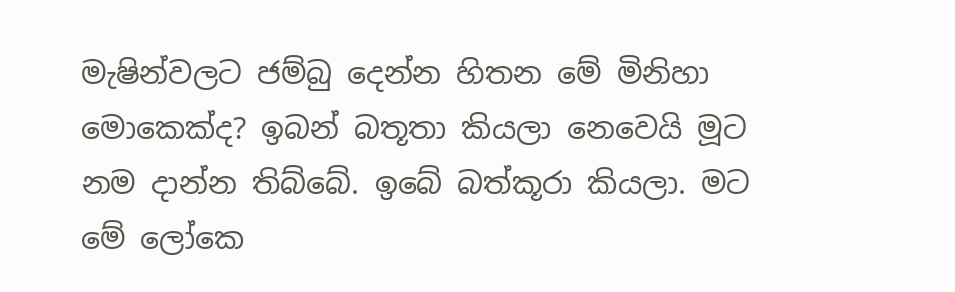මැෂින්වලට ජම්බු දෙන්න හිතන මේ මිනිහා මොකෙක්ද? ඉබන් බතූතා කියලා නෙවෙයි මූට නම දාන්න තිබ්බේ. ඉබේ බත්කූරා කියලා. මට මේ ලෝකෙ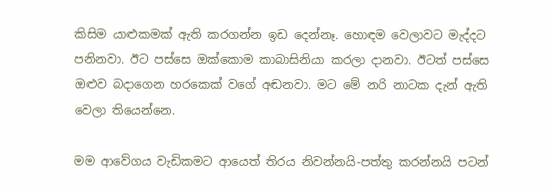කිසිම යාළුකමක් ඇති කරගන්න ඉඩ දෙන්නෑ. හොඳම වෙලාවට මැද්දට පනිනවා. ඊට පස්සෙ ඔක්කොම කාබාසිනියා කරලා දානවා. ඊටත් පස්සෙ ඔළුව බදාගෙන හරකෙක් වගේ අඬනවා. මට මේ නරි නාටක දැන් ඇති වෙලා තියෙන්නෙ.

මම ආවේගය වැඩිකමට ආයෙත් තිරය නිවන්නයි-පත්තු කරන්නයි පටන්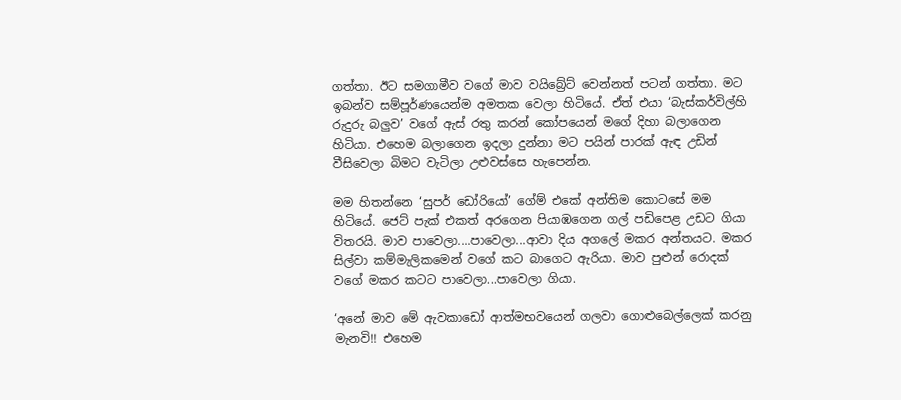ගත්තා. ඊට සමගාමීව වගේ මාව වයිබ්‍රේට් වෙන්නත් පටන් ගත්තා. මට ඉබන්ව සම්පූර්ණයෙන්ම අමතක වෙලා හිටියේ. ඒත් එයා ‘බැස්කර්විල්හි රුදුරු බලුව’ වගේ ඇස් රතු කරන් කෝපයෙන් මගේ දිහා බලාගෙන හිටියා. එහෙම බලාගෙන ඉදලා දුන්නා මට පයින් පාරක් ඇඳ උඩින් වීසිවෙලා බිමට වැටිලා උළුවස්සෙ හැපෙන්න.

මම හිතන්නෙ ‘සුපර් ඩෝරියෝ’ ගේම් එකේ අන්තිම කොටසේ මම හිටියේ. ජෙට් පැක් එකත් අරගෙන පියාඹගෙන ගල් පඩිපෙළ උඩට ගියා විතරයි. මාව පාවෙලා....පාවෙලා...ආවා දිය අගලේ මකර අන්තයට. මකර සිල්වා කම්මැලිකමෙන් වගේ කට බාගෙට ඇරියා. මාව පුළුන් රොදක් වගේ මකර කටට පාවෙලා...පාවෙලා ගියා.

‘අනේ මාව මේ ඇවකාඩෝ ආත්මභවයෙන් ගලවා ගොළුබෙල්ලෙක් කරනු මැනවි!! එහෙම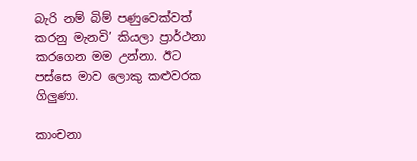බැරි නම් බිම් පණුවෙක්වත් කරනු මැනවි’ කියලා ප්‍රාර්ථනා කරගෙන මම උන්නා. ඊට පස්සෙ මාව ලොකු කළුවරක ගිලුණා.

කාංචනා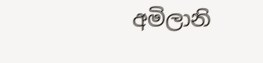අමිලානි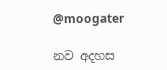@moogater

නව අදහස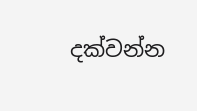දක්වන්න